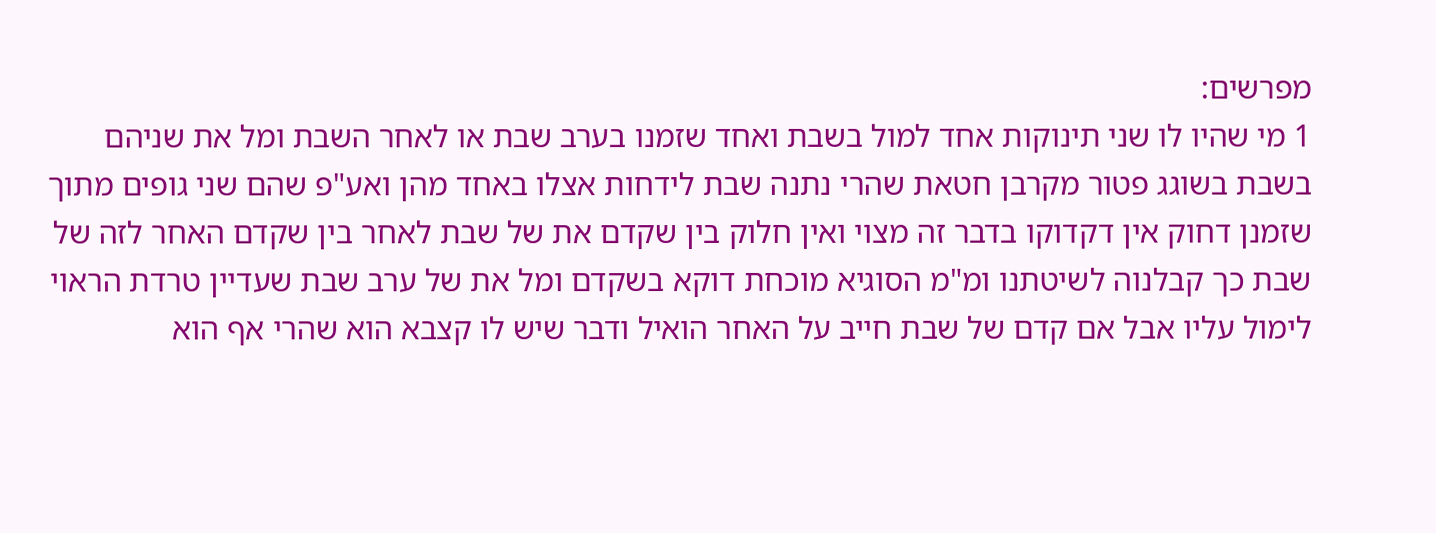מפרשים:
1 מי שהיו לו שני תינוקות אחד למול בשבת ואחד שזמנו בערב שבת או לאחר השבת ומל את שניהם בשבת בשוגג פטור מקרבן חטאת שהרי נתנה שבת לידחות אצלו באחד מהן ואע"פ שהם שני גופים מתוך שזמנן דחוק אין דקדוקו בדבר זה מצוי ואין חלוק בין שקדם את של שבת לאחר בין שקדם האחר לזה של שבת כך קבלנוה לשיטתנו ומ"מ הסוגיא מוכחת דוקא בשקדם ומל את של ערב שבת שעדיין טרדת הראוי לימול עליו אבל אם קדם של שבת חייב על האחר הואיל ודבר שיש לו קצבא הוא שהרי אף הוא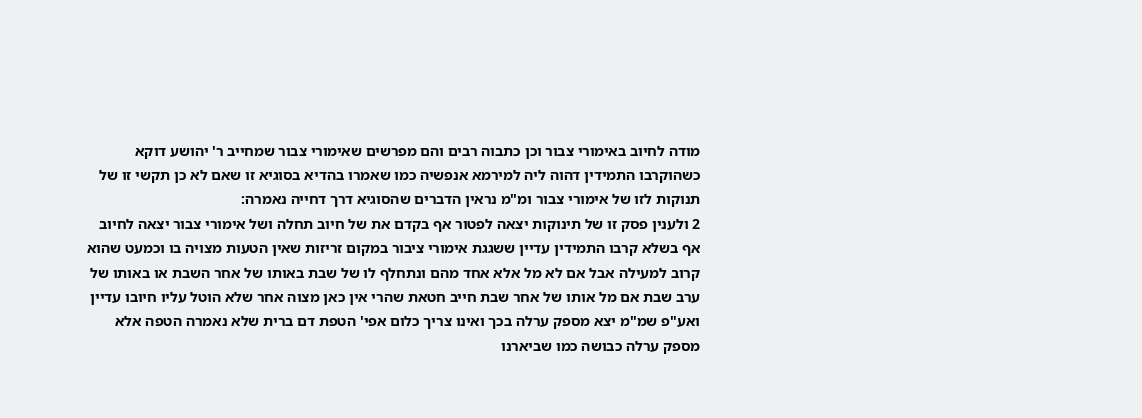מודה לחיוב באימורי צבור וכן כתבוה רבים והם מפרשים שאימורי צבור שמחייב ר' יהושע דוקא כשהוקרבו התמידין דהוה ליה למירמא אנפשיה כמו שאמרו בהדיא בסוגיא זו שאם לא כן תקשי זו של תנוקות לזו של אימורי צבור ומ"מ נראין הדברים שהסוגיא דרך דחייה נאמרה:
2 ולענין פסק זו של תינוקות יצאה לפטור אף בקדם את של חיוב תחלה ושל אימורי צבור יצאה לחיוב אף בשלא קרבו התמידין עדיין ששגגת אימורי ציבור במקום זריזות שאין הטעות מצויה בו וכמעט שהוא קרוב למעילה אבל אם לא מל אלא אחד מהם ונתחלף לו של שבת באותו של אחר השבת או באותו של ערב שבת אם מל אותו של אחר שבת חייב חטאת שהרי אין כאן מצוה אחר שלא הוטל עליו חיובו עדיין ואע"פ שמ"מ יצא מספק ערלה בכך ואינו צריך כלום אפי' הטפת דם ברית שלא נאמרה הטפה אלא מספק ערלה כבושה כמו שביארנו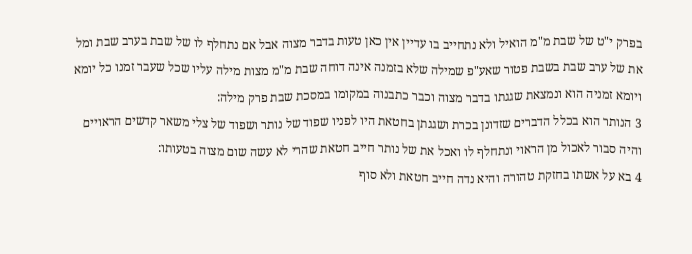בפרק י"ט של שבת מ"מ הואיל ולא נתחייב בו עדיין אין כאן טעות בדבר מצוה אבל אם נתחלף לו של שבת בערב שבת ומל את של ערב שבת בשבת פטור שאע"פ שמילה שלא בזמנה אינה דוחה שבת מ"מ מצות מילה עליו שכל שעבר זמנו כל יומא ויומא זמניה הוא ונמצאת שגגתו בדבר מצוה וכבר כתבנוה במקומו במסכת שבת פרק מילה:
3 הנותר הוא בכלל הדברים שזדונן בכרת ושגגתן בחטאת היו לפניו שפוד של נותר ושפוד של צלי משאר קדשים הראויים והיה סבור לאכול מן הראוי ונתחלף לו ואכל את של נותר חייב חטאת שהרי לא עשה שום מצוה בטעותו:
4 בא על אשתו בחזקת טהורה והיא נדה חייב חטאת ולא סוף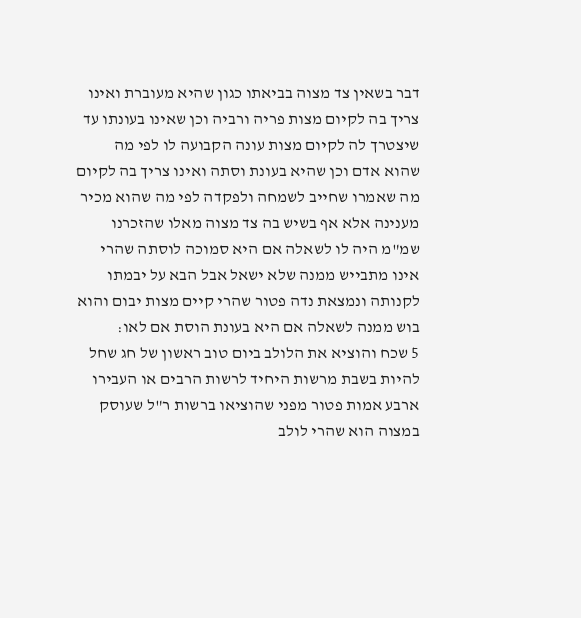דבר בשאין צד מצוה בביאתו כגון שהיא מעוברת ואינו צריך בה לקיום מצות פריה ורביה וכן שאינו בעונתו עד שיצטרך לה לקיום מצות עונה הקבועה לו לפי מה שהוא אדם וכן שהיא בעונת וסתה ואינו צריך בה לקיום מה שאמרו שחייב לשמחה ולפקדה לפי מה שהוא מכיר מענינה אלא אף בשיש בה צד מצוה מאלו שהזכרנו שמ"מ היה לו לשאלה אם היא סמוכה לוסתה שהרי אינו מתבייש ממנה שלא ישאל אבל הבא על יבמתו לקנותה ונמצאת נדה פטור שהרי קיים מצות יבום והוא בוש ממנה לשאלה אם היא בעונת הוסת אם לאו:
5 שכח והוציא את הלולב ביום טוב ראשון של חג שחל להיות בשבת מרשות היחיד לרשות הרבים או העבירו ארבע אמות פטור מפני שהוציאו ברשות ר"ל שעוסק במצוה הוא שהרי לולב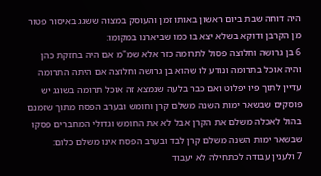היה דוחה שבת ביום ראשון באותו זמן והעוסק במצוה ששגג באיסור פטור מן הקרבן ודוקא בשלא יצא בו כמו שביארנו במקומו:
6 בן גרושה וחלוצה פסול לתרומה כזר אלא שמ"מ אם היה בחזקת כהן והיה אוכל בתרומה ונודע לו שהוא בן גרושה וחלוצה אם היתה התרומה עדיין לתוך פיו יפלוט ואם כבר בלעה שנמצא זה אוכל תרומה בשוגג יש פוסקים שבשאר ימות השנה משלם קרן וחומש ובערב הפסח מתוך שזמנם בהול לאכלה משלם את הקרן אבל לא את החומש וגדולי המחברים פסקו שבשאר ימות השנה משלם קרן לבד ובערב הפסח אינו משלם כלום:
7 ולענין עבודה לכתחילה לא יעבוד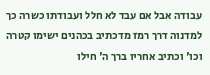עבודה אבל אם עבד לא חלל ועבודתו כשרה כך למדנוה דרך רמז מדכתיב בכהנים ישימו קטרה וכו' וכתיב אחריו ברך ה' חילו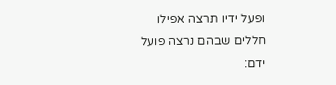ופעל ידיו תרצה אפילו חללים שבהם נרצה פועל ידם: